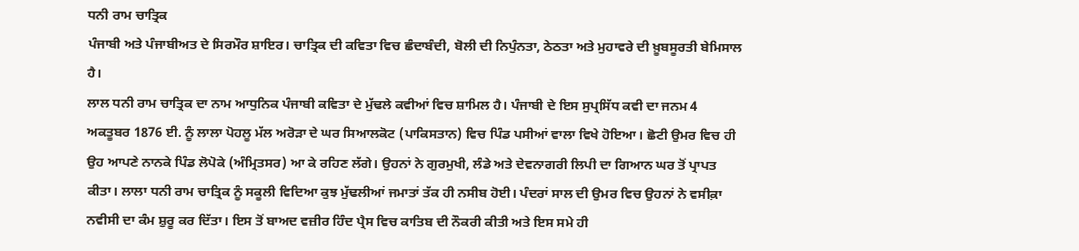ਧਨੀ ਰਾਮ ਚਾਤ੍ਰਿਕ
ਪੰਜਾਬੀ ਅਤੇ ਪੰਜਾਬੀਅਤ ਦੇ ਸਿਰਮੌਰ ਸ਼ਾਇਰ। ਚਾਤ੍ਰਿਕ ਦੀ ਕਵਿਤਾ ਵਿਚ ਛੰਦਾਬੰਦੀ, ਬੋਲੀ ਦੀ ਨਿਪੁੰਨਤਾ, ਠੇਠਤਾ ਅਤੇ ਮੁਹਾਵਰੇ ਦੀ ਖ਼ੂਬਸੂਰਤੀ ਬੇਮਿਸਾਲ ਹੈ।
ਲਾਲ ਧਨੀ ਰਾਮ ਚਾਤ੍ਰਿਕ ਦਾ ਨਾਮ ਆਧੁਨਿਕ ਪੰਜਾਬੀ ਕਵਿਤਾ ਦੇ ਮੁੱਢਲੇ ਕਵੀਆਂ ਵਿਚ ਸ਼ਾਮਿਲ ਹੈ। ਪੰਜਾਬੀ ਦੇ ਇਸ ਸੁਪ੍ਰਸਿੱਧ ਕਵੀ ਦਾ ਜਨਮ 4 ਅਕਤੂਬਰ 1876 ਈ. ਨੂੰ ਲਾਲਾ ਪੋਹਲੂ ਮੱਲ ਅਰੋੜਾ ਦੇ ਘਰ ਸਿਆਲਕੋਟ (ਪਾਕਿਸਤਾਨ) ਵਿਚ ਪਿੰਡ ਪਸੀਆਂ ਵਾਲਾ ਵਿਖੇ ਹੋਇਆ। ਛੋਟੀ ਉਮਰ ਵਿਚ ਹੀ ਉਹ ਆਪਣੇ ਨਾਨਕੇ ਪਿੰਡ ਲੋਪੋਕੇ (ਅੰਮ੍ਰਿਤਸਰ) ਆ ਕੇ ਰਹਿਣ ਲੱਗੇ। ਉਹਨਾਂ ਨੇ ਗੁਰਮੁਖੀ, ਲੰਡੇ ਅਤੇ ਦੇਵਨਾਗਰੀ ਲਿਪੀ ਦਾ ਗਿਆਨ ਘਰ ਤੋਂ ਪ੍ਰਾਪਤ ਕੀਤਾ। ਲਾਲਾ ਧਨੀ ਰਾਮ ਚਾਤ੍ਰਿਕ ਨੂੰ ਸਕੂਲੀ ਵਿਦਿਆ ਕੁਝ ਮੁੱਢਲੀਆਂ ਜਮਾਤਾਂ ਤੱਕ ਹੀ ਨਸੀਬ ਹੋਈ। ਪੰਦਰਾਂ ਸਾਲ ਦੀ ਉਮਰ ਵਿਚ ਉਹਨਾਂ ਨੇ ਵਸੀਕ਼ਾ ਨਵੀਸੀ ਦਾ ਕੰਮ ਸ਼ੁਰੂ ਕਰ ਦਿੱਤਾ। ਇਸ ਤੋਂ ਬਾਅਦ ਵਜ਼ੀਰ ਹਿੰਦ ਪ੍ਰੈਸ ਵਿਚ ਕਾਤਿਬ ਦੀ ਨੌਕਰੀ ਕੀਤੀ ਅਤੇ ਇਸ ਸਮੇ ਹੀ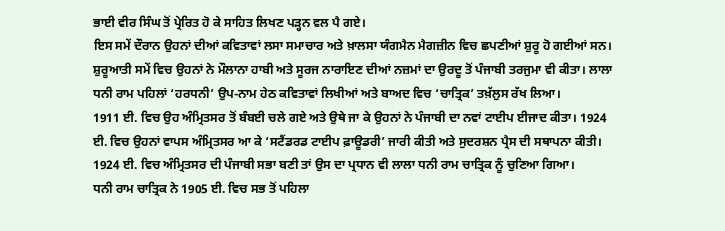ਭਾਈ ਵੀਰ ਸਿੰਘ ਤੋਂ ਪ੍ਰੇਰਿਤ ਹੋ ਕੇ ਸਾਹਿਤ ਲਿਖਣ ਪੜ੍ਹਨ ਵਲ ਪੈ ਗਏ।
ਇਸ ਸਮੇਂ ਦੌਰਾਨ ਉਹਨਾਂ ਦੀਆਂ ਕਵਿਤਾਵਾਂ ਲਸਾ ਸਮਾਚਾਰ ਅਤੇ ਖ਼ਾਲਸਾ ਯੰਗਮੈਨ ਮੈਗਜ਼ੀਨ ਵਿਚ ਛਪਣੀਆਂ ਸ਼ੁਰੂ ਹੋ ਗਈਆਂ ਸਨ। ਸ਼ੁਰੂਆਤੀ ਸਮੇਂ ਵਿਚ ਉਹਨਾਂ ਨੇ ਮੌਲਾਨਾ ਹਾਬੀ ਅਤੇ ਸੂਰਜ ਨਾਰਾਇਣ ਦੀਆਂ ਨਜ਼ਮਾਂ ਦਾ ਉਰਦੂ ਤੋਂ ਪੰਜਾਬੀ ਤਰਜੁਮਾ ਵੀ ਕੀਤਾ। ਲਾਲਾ ਧਨੀ ਰਾਮ ਪਹਿਲਾਂ ‘ਹਰਧਨੀ’ ਉਪ-ਨਾਮ ਹੇਠ ਕਵਿਤਾਵਾਂ ਲਿਖੀਆਂ ਅਤੇ ਬਾਅਦ ਵਿਚ ‘ਚਾਤ੍ਰਿਕ’ ਤਖ਼ੱਲੁਸ ਰੱਖ ਲਿਆ।
1911 ਈ. ਵਿਚ ਉਹ ਅੰਮ੍ਰਿਤਸਰ ਤੋਂ ਬੰਬਈ ਚਲੇ ਗਏ ਅਤੇ ਉਥੇ ਜਾ ਕੇ ਉਹਨਾਂ ਨੇ ਪੰਜਾਬੀ ਦਾ ਨਵਾਂ ਟਾਈਪ ਈਜਾਦ ਕੀਤਾ। 1924 ਈ. ਵਿਚ ਉਹਨਾਂ ਵਾਪਸ ਅੰਮ੍ਰਿਤਸਰ ਆ ਕੇ ‘ਸਟੈਂਡਰਡ ਟਾਈਪ ਫ਼ਾਊਡਰੀ’ ਜਾਰੀ ਕੀਤੀ ਅਤੇ ਸੁਦਰਸ਼ਨ ਪ੍ਰੈਸ ਦੀ ਸਥਾਪਨਾ ਕੀਤੀ। 1924 ਈ. ਵਿਚ ਅੰਮ੍ਰਿਤਸਰ ਦੀ ਪੰਜਾਬੀ ਸਭਾ ਬਣੀ ਤਾਂ ਉਸ ਦਾ ਪ੍ਰਧਾਨ ਵੀ ਲਾਲਾ ਧਨੀ ਰਾਮ ਚਾਤ੍ਰਿਕ ਨੂੰ ਚੁਣਿਆ ਗਿਆ।
ਧਨੀ ਰਾਮ ਚਾਤ੍ਰਿਕ ਨੇ 1905 ਈ. ਵਿਚ ਸਭ ਤੋਂ ਪਹਿਲਾ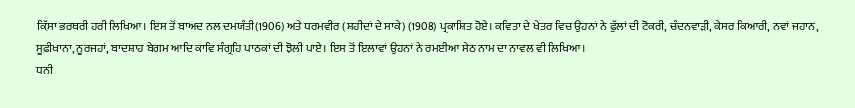ਕ਼ਿੱਸਾ ਭਰਥਰੀ ਹਰੀ ਲਿਖਿਆ। ਇਸ ਤੋਂ ਬਾਅਦ ਨਲ ਦਮਯੰਤੀ(1906) ਅਤੇ ਧਰਮਵੀਰ (ਸ਼ਹੀਦਾਂ ਦੇ ਸਾਕੇ) (1908) ਪ੍ਰਕਾਸ਼ਿਤ ਹੋਏ। ਕਵਿਤਾ ਦੇ ਖੇਤਰ ਵਿਚ ਉਹਨਾਂ ਨੇ ਫੁੱਲਾਂ ਦੀ ਟੋਕਰੀ, ਚੰਦਨਵਾੜੀ, ਕੇਸਰ ਕਿਆਰੀ, ਨਵਾਂ ਜਹਾਨ, ਸੂਫ਼ੀਖਾਨਾ, ਨੂਰਜਹਾਂ, ਬਾਦਸ਼ਾਹ ਬੇਗਮ ਆਦਿ ਕਾਵਿ ਸੰਗ੍ਰਹਿ ਪਾਠਕਾਂ ਦੀ ਝੋਲੀ ਪਾਏ। ਇਸ ਤੋਂ ਇਲਾਵਾਂ ਉਹਨਾਂ ਨੇ ਰਮਈਆ ਸੇਠ ਨਾਮ ਦਾ ਨਾਵਲ ਵੀ ਲਿਖਿਆ।
ਧਨੀ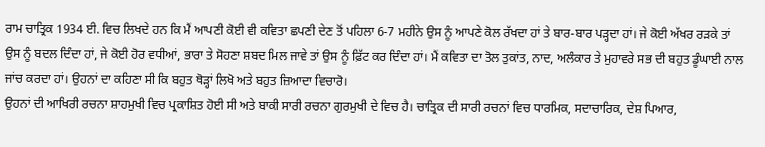ਰਾਮ ਚਾਤ੍ਰਿਕ 1934 ਈ. ਵਿਚ ਲਿਖਦੇ ਹਨ ਕਿ ਮੈਂ ਆਪਣੀ ਕੋਈ ਵੀ ਕਵਿਤਾ ਛਪਣੀ ਦੇਣ ਤੋਂ ਪਹਿਲਾ 6-7 ਮਹੀਨੇ ਉਸ ਨੂੰ ਆਪਣੇ ਕੋਲ ਰੱਖਦਾ ਹਾਂ ਤੇ ਬਾਰ-ਬਾਰ ਪੜ੍ਹਦਾ ਹਾਂ। ਜੇ ਕੋਈ ਅੱਖਰ ਰੜਕੇ ਤਾਂ ਉਸ ਨੂੰ ਬਦਲ ਦਿੰਦਾ ਹਾਂ, ਜੇ ਕੋਈ ਹੋਰ ਵਧੀਆਂ, ਭਾਰਾ ਤੇ ਸੋਹਣਾ ਸ਼ਬਦ ਮਿਲ ਜਾਵੇ ਤਾਂ ਉਸ ਨੂੰ ਫ਼ਿੱਟ ਕਰ ਦਿੰਦਾ ਹਾਂ। ਮੈਂ ਕਵਿਤਾ ਦਾ ਤੋਲ ਤੁਕਾਂਤ, ਨਾਦ, ਅਲੰਕਾਰ ਤੇ ਮੁਹਾਵਰੇ ਸਭ ਦੀ ਬਹੁਤ ਡੂੰਘਾਈ ਨਾਲ ਜਾਂਚ ਕਰਦਾ ਹਾਂ। ਉਹਨਾਂ ਦਾ ਕਹਿਣਾ ਸੀ ਕਿ ਬਹੁਤ ਥੋੜ੍ਹਾਂ ਲਿਖੋ ਅਤੇ ਬਹੁਤ ਜ਼ਿਆਦਾ ਵਿਚਾਰੋ।
ਉਹਨਾਂ ਦੀ ਆਖਿਰੀ ਰਚਨਾ ਸ਼ਾਹਮੁਖੀ ਵਿਚ ਪ੍ਰਕਾਸ਼ਿਤ ਹੋਈ ਸੀ ਅਤੇ ਬਾਕੀ ਸਾਰੀ ਰਚਨਾ ਗੁਰਮੁਖੀ ਦੇ ਵਿਚ ਹੈ। ਚਾਤ੍ਰਿਕ ਦੀ ਸਾਰੀ ਰਚਨਾਂ ਵਿਚ ਧਾਰਮਿਕ, ਸਦਾਚਾਰਿਕ, ਦੇਸ਼ ਪਿਆਰ,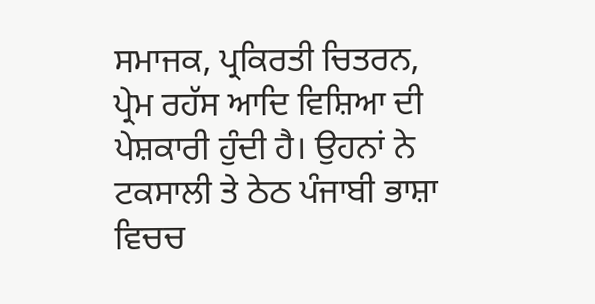ਸਮਾਜਕ, ਪ੍ਰਕਿਰਤੀ ਚਿਤਰਨ, ਪ੍ਰੇਮ ਰਹੱਸ ਆਦਿ ਵਿਸ਼ਿਆ ਦੀ ਪੇਸ਼ਕਾਰੀ ਹੁੰਦੀ ਹੈ। ਉਹਨਾਂ ਨੇ ਟਕਸਾਲੀ ਤੇ ਠੇਠ ਪੰਜਾਬੀ ਭਾਸ਼ਾ ਵਿਚਚ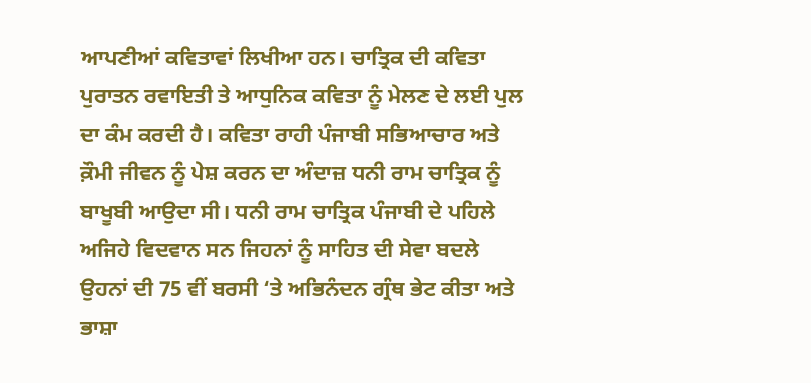ਆਪਣੀਆਂ ਕਵਿਤਾਵਾਂ ਲਿਖੀਆ ਹਨ। ਚਾਤ੍ਰਿਕ ਦੀ ਕਵਿਤਾ ਪੁਰਾਤਨ ਰਵਾਇਤੀ ਤੇ ਆਧੁਨਿਕ ਕਵਿਤਾ ਨੂੰ ਮੇਲਣ ਦੇ ਲਈ ਪੁਲ ਦਾ ਕੰਮ ਕਰਦੀ ਹੈ। ਕਵਿਤਾ ਰਾਹੀ ਪੰਜਾਬੀ ਸਭਿਆਚਾਰ ਅਤੇ ਕ਼ੌਮੀ ਜੀਵਨ ਨੂੰ ਪੇਸ਼ ਕਰਨ ਦਾ ਅੰਦਾਜ਼ ਧਨੀ ਰਾਮ ਚਾਤ੍ਰਿਕ ਨੂੰ ਬਾਖੂਬੀ ਆਉਦਾ ਸੀ। ਧਨੀ ਰਾਮ ਚਾਤ੍ਰਿਕ ਪੰਜਾਬੀ ਦੇ ਪਹਿਲੇ ਅਜਿਹੇ ਵਿਦਵਾਨ ਸਨ ਜਿਹਨਾਂ ਨੂੰ ਸਾਹਿਤ ਦੀ ਸੇਵਾ ਬਦਲੇ ਉਹਨਾਂ ਦੀ 75 ਵੀਂ ਬਰਸੀ ‘ਤੇ ਅਭਿਨੰਦਨ ਗ੍ਰੰਥ ਭੇਟ ਕੀਤਾ ਅਤੇ ਭਾਸ਼ਾ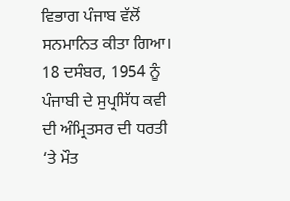ਵਿਭਾਗ ਪੰਜਾਬ ਵੱਲੋਂ ਸਨਮਾਨਿਤ ਕੀਤਾ ਗਿਆ।
18 ਦਸੰਬਰ, 1954 ਨੂੰ ਪੰਜਾਬੀ ਦੇ ਸੁਪ੍ਰਸਿੱਧ ਕਵੀ ਦੀ ਅੰਮ੍ਰਿਤਸਰ ਦੀ ਧਰਤੀ ‘ਤੇ ਮੌਤ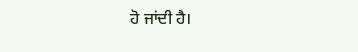ਹੋ ਜਾਂਦੀ ਹੈ।